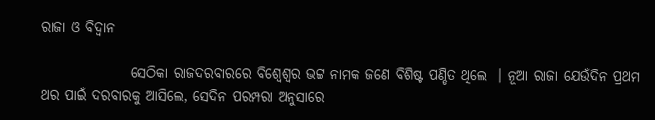ରାଜା ଓ ବିଦ୍ୱାନ

                ସେଠିକା ରାଜଦରବାରରେ ବିଶ୍ୱେଶ୍ୱର ଭଟ୍ଟ ନାମକ ଜଣେ ବିଶିଷ୍ଟ ପଣ୍ଡିତ ଥିଲେ  । ନୂଆ ରାଜା ଯେଉଁଦିନ ପ୍ରଥମ ଥର ପାଇଁ ଦରବାରକୁ ଆସିଲେ, ସେଦିନ ପରମ୍ପରା ଅନୁସାରେ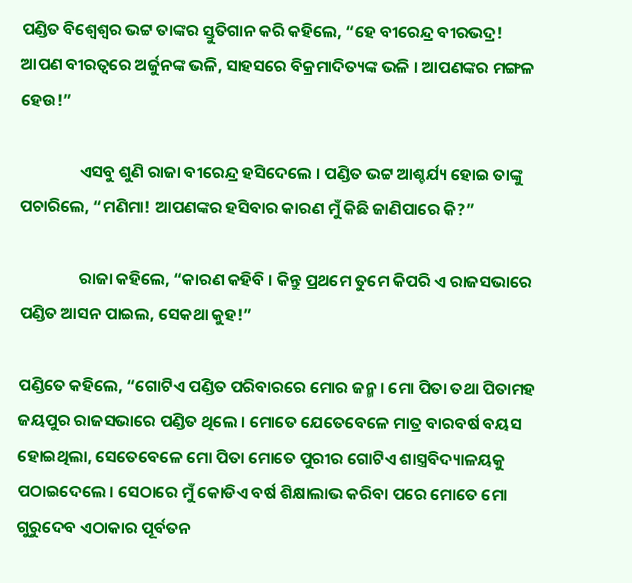ପଣ୍ଡିତ ବିଶ୍ୱେଶ୍ୱର ଭଟ୍ଟ ତାଙ୍କର ସ୍ତୁତିଗାନ କରି କହିଲେ, “ହେ ବୀରେନ୍ଦ୍ର ବୀରଭଦ୍ର! ଆପଣ ବୀରତ୍ୱରେ ଅର୍ଜୁନଙ୍କ ଭଳି, ସାହସରେ ବିକ୍ରମାଦିତ୍ୟଙ୍କ ଭଳି । ଆପଣଙ୍କର ମଙ୍ଗଳ ହେଉ!”

                ଏସବୁ ଶୁଣି ରାଜା ବୀରେନ୍ଦ୍ର ହସିଦେଲେ । ପଣ୍ଡିତ ଭଟ୍ଟ ଆଶ୍ଚର୍ଯ୍ୟ ହୋଇ ତାଙ୍କୁ ପଚାରିଲେ, “ମଣିମା! ଆପଣଙ୍କର ହସିବାର କାରଣ ମୁଁ କିଛି ଜାଣିପାରେ କି?”

                ରାଜା କହିଲେ, “କାରଣ କହିବି । କିନ୍ତୁ ପ୍ରଥମେ ତୁମେ କିପରି ଏ ରାଜସଭାରେ ପଣ୍ଡିତ ଆସନ ପାଇଲ, ସେକଥା କୁହ!”

ପଣ୍ଡିତେ କହିଲେ, “ଗୋଟିଏ ପଣ୍ଡିତ ପରିବାରରେ ମୋର ଜନ୍ମ । ମୋ ପିତା ତଥା ପିତାମହ ଜୟପୁର ରାଜସଭାରେ ପଣ୍ଡିତ ଥିଲେ । ମୋତେ ଯେତେବେଳେ ମାତ୍ର ବାରବର୍ଷ ବୟସ ହୋଇଥିଲା, ସେତେବେଳେ ମୋ ପିତା ମୋତେ ପୁରୀର ଗୋଟିଏ ଶାସ୍ତ୍ରବିଦ୍ୟାଳୟକୁ ପଠାଇଦେଲେ । ସେଠାରେ ମୁଁ କୋଡିଏ ବର୍ଷ ଶିକ୍ଷାଲାଭ କରିବା ପରେ ମୋତେ ମୋ ଗୁରୁଦେବ ଏଠାକାର ପୂର୍ବତନ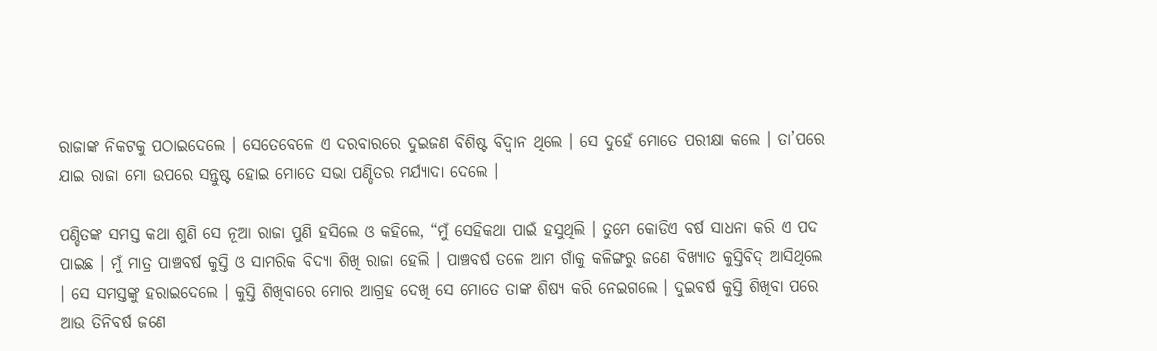ରାଜାଙ୍କ ନିକଟକୁ ପଠାଇଦେଲେ । ସେତେବେଳେ ଏ ଦରବାରରେ ଦୁଇଜଣ ବିଶିଷ୍ଟ ବିଦ୍ୱାନ ଥିଲେ । ସେ ଦୁହେଁ ମୋତେ ପରୀକ୍ଷା କଲେ । ତା’ପରେ ଯାଇ ରାଜା ମୋ ଉପରେ ସନ୍ତୁଷ୍ଟ ହୋଇ ମୋତେ ସଭା ପଣ୍ଡିତର ମର୍ଯ୍ୟାଦା ଦେଲେ ।

ପଣ୍ଡିତଙ୍କ ସମସ୍ତ କଥା ଶୁଣି ସେ ନୂଆ ରାଜା ପୁଣି ହସିଲେ ଓ କହିଲେ, “ମୁଁ ସେହିକଥା ପାଇଁ ହସୁଥିଲି । ତୁମେ କୋଡିଏ ବର୍ଷ ସାଧନା କରି ଏ ପଦ ପାଇଛ । ମୁଁ ମାତ୍ର ପାଞ୍ଚବର୍ଷ କୁସ୍ତି ଓ ସାମରିକ ବିଦ୍ୟା ଶିଖି ରାଜା ହେଲି । ପାଞ୍ଚବର୍ଷ ତଳେ ଆମ ଗାଁକୁ କଳିଙ୍ଗରୁ ଜଣେ ବିଖ୍ୟାତ କୁସ୍ତିବିଦ୍ ଆସିଥିଲେ । ସେ ସମସ୍ତଙ୍କୁ ହରାଇଦେଲେ । କୁସ୍ତି ଶିଖିବାରେ ମୋର ଆଗ୍ରହ ଦେଖି ସେ ମୋତେ ତାଙ୍କ ଶିଷ୍ୟ କରି ନେଇଗଲେ । ଦୁଇବର୍ଷ କୁସ୍ତି ଶିଖିବା ପରେ ଆଉ ତିନିବର୍ଷ ଜଣେ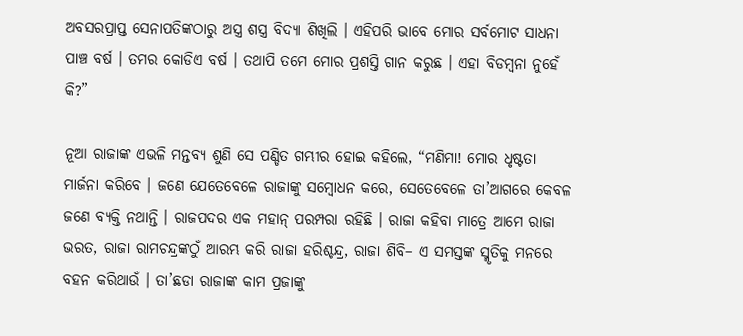ଅବସରପ୍ରାପ୍ତ ସେନାପତିଙ୍କଠାରୁ ଅସ୍ତ୍ର ଶସ୍ତ୍ର ବିଦ୍ୟା ଶିଖିଲି । ଏହିପରି ଭାବେ ମୋର ସର୍ବମୋଟ ସାଧନା ପାଞ୍ଚ ବର୍ଷ । ତମର କୋଡିଏ ବର୍ଷ । ତଥାପି ତମେ ମୋର ପ୍ରଶସ୍ତି ଗାନ କରୁଛ । ଏହା ବିଡମ୍ବନା ନୁହେଁ କି?”

ନୂଆ ରାଜାଙ୍କ ଏଭଳି ମନ୍ତବ୍ୟ ଶୁଣି ସେ ପଣ୍ଡିତ ଗମ୍ଭୀର ହୋଇ କହିଲେ, “ମଣିମା! ମୋର ଧୃଷ୍ଟତା ମାର୍ଜନା କରିବେ । ଜଣେ ଯେତେବେଳେ ରାଜାଙ୍କୁ ସମ୍ବୋଧନ କରେ, ସେତେବେଳେ ତା’ଆଗରେ କେବଳ ଜଣେ ବ୍ୟକ୍ତି ନଥାନ୍ତି । ରାଜପଦର ଏକ ମହାନ୍ ପରମ୍ପରା ରହିଛି । ରାଜା କହିବା ମାତ୍ରେ ଆମେ ରାଜା ଭରତ, ରାଜା ରାମଚନ୍ଦ୍ରଙ୍କଠୁଁ ଆରମ୍ଭ କରି ରାଜା ହରିଶ୍ଚନ୍ଦ୍ର, ରାଜା ଶିବି– ଏ ସମସ୍ତଙ୍କ ସ୍ମୃତିକୁ ମନରେ ବହନ କରିଥାଉଁ । ତା’ଛଡା ରାଜାଙ୍କ କାମ ପ୍ରଜାଙ୍କୁ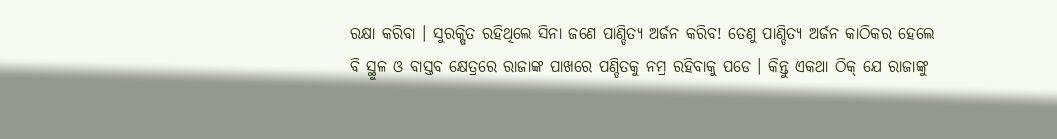ରକ୍ଷା କରିବା । ସୁରକ୍ଷିତ ରହିଥିଲେ ସିନା ଜଣେ ପାଣ୍ଡିତ୍ୟ ଅର୍ଜନ କରିବ! ତେଣୁ ପାଣ୍ଡିତ୍ୟ ଅର୍ଜନ କାଠିକର ହେଲେ ବି ସ୍ଥୁଳ ଓ ବାସ୍ତବ କ୍ଷେତ୍ରରେ ରାଜାଙ୍କ ପାଖରେ ପଣ୍ଡିତକୁ ନମ୍ର ରହିବାକୁ ପଡେ । କିନ୍ତୁ ଏକଥା ଠିକ୍ ଯେ ରାଜାଙ୍କୁ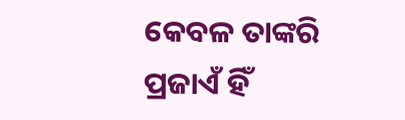କେବଳ ତାଙ୍କରି ପ୍ରଜାଏଁ ହିଁ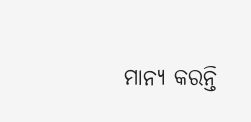ମାନ୍ୟ କରନ୍ତି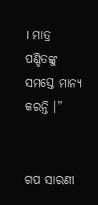। ମାତ୍ର ପଣ୍ଡିତଙ୍କୁ ସମସ୍ତେ ମାନ୍ୟ କରନ୍ତି ।”


ଗପ ସାରଣୀ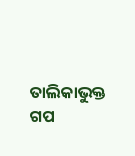ତାଲିକାଭୁକ୍ତ ଗପ